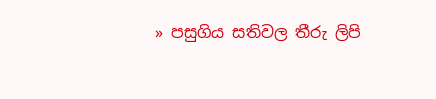» පසුගිය සතිවල තීරු ලිපි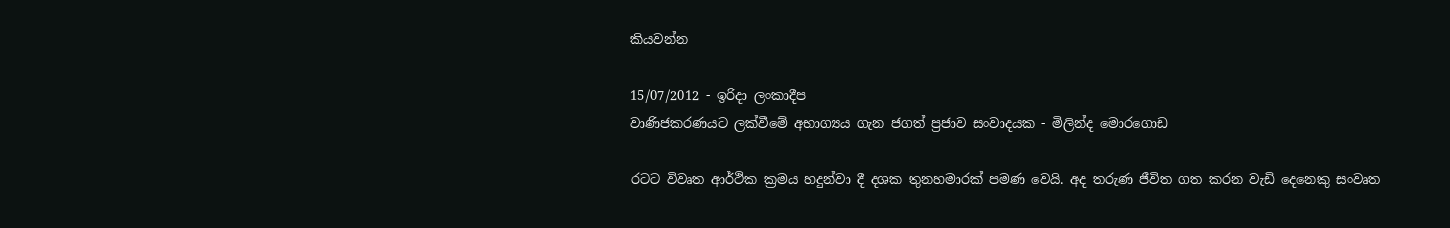කියවන්න

15/07/2012 - ඉරිදා ලංකාදීප
වාණිජකරණයට ලක්වීමේ අභාග්‍යය ගැන ජගත් ප්‍රජාව සංවාදයක - මිලින්ද මොරගොඩ

රටට විවෘත ආර්ථික ක්‍රමය හදුන්වා දී දශක තුනහමාරක් පමණ වෙයි. අද තරුණ ජීවිත ගත කරන වැඩි දෙනෙකු සංවෘත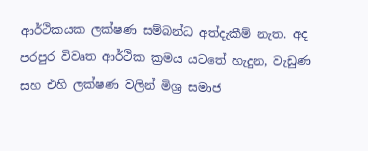ආර්ථිකයක ලක්ෂණ සම්බන්ධ අත්දැකීම් නැත. අද පරපුර විවෘත ආර්ථික ක්‍රමය යටතේ හැදුන, වැඩුණ සහ එහි ලක්ෂණ වලින් මිශ්‍ර සමාජ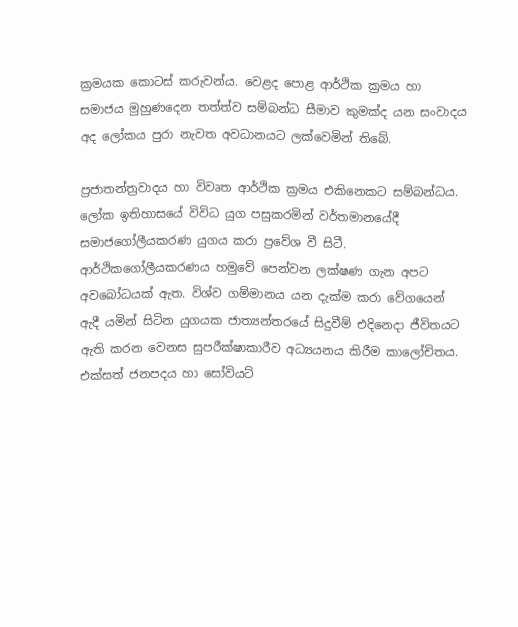ක්‍රමයක කොටස් කරුවන්ය. වෙළද පොළ ආර්ථික ක්‍රමය හා සමාජය මුහුණදෙන තත්ත්ව සම්බන්ධ සීමාව කුමක්ද යන සංවාදය අද ලෝකය පුරා නැවත අවධානයට ලක්වෙමින් තිබේ.

ප්‍රජාතන්ත්‍රවාදය හා විවෘත ආර්ථික ක්‍රමය එකිනෙකට සම්බන්ධය. ලෝක ඉතිහාසයේ විවිධ යුග පසුකරමින් වර්තමානයේදී සමාජගෝලීයකරණ යුගය කරා ප්‍රවේශ වී සිටී. ආර්ථිකගෝලීයකරණය හමුවේ පෙන්වන ලක්ෂණ ගැන අපට අවබෝධයක් ඇත. විශ්ව ගම්මානය යන දැක්ම කරා වේගයෙන් ඇදී යමින් සිටින යුගයක ජාත්‍යන්තරයේ සිදුවීම් එදිනෙදා ජීවිතයට ඇති කරන වෙනස සුපරීක්ෂාකාරීව අධ්‍යයනය කිරීම කාලෝචිතය. එක්සත් ජනපදය හා සෝවියට්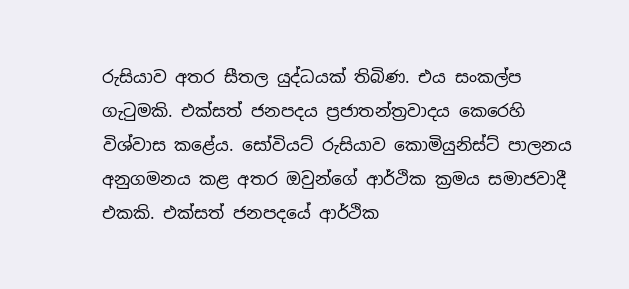රුසියාව අතර සීතල යුද්ධයක් තිබිණ. එය සංකල්ප ගැටුමකි. එක්සත් ජනපදය ප්‍රජාතන්ත්‍රවාදය කෙරෙහි විශ්වාස කළේය. සෝවියට් රුසියාව කොමියුනිස්ට් පාලනය අනුගමනය කළ අතර ඔවුන්ගේ ආර්ථික ක්‍රමය සමාජවාදී එකකි. එක්සත් ජනපදයේ ආර්ථික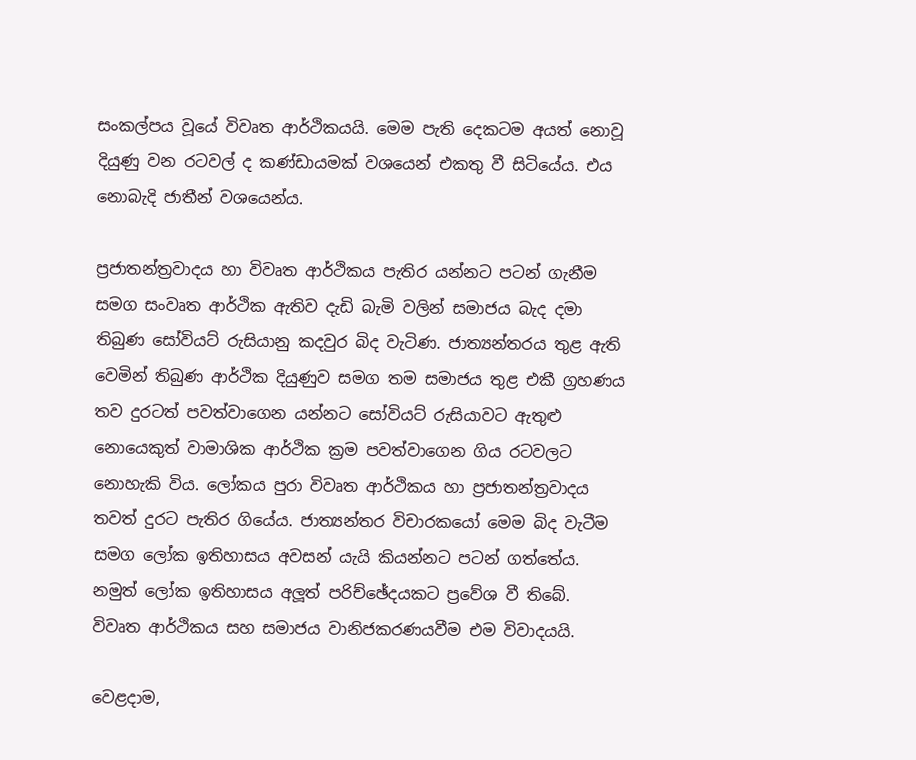සංකල්පය වූයේ විවෘත ආර්ථිකයයි. මෙම පැති දෙකටම අයත් නොවූ දියුණු වන රටවල් ද කණ්ඩායමක් වශයෙන් එකතු වී සිටියේය. එය නොබැදි ජාතීන් වශයෙන්ය.

ප්‍රජාතන්ත්‍රවාදය හා විවෘත ආර්ථිකය පැතිර යන්නට පටන් ගැනීම සමග සංවෘත ආර්ථික ඇතිව දැඩි බැමි වලින් සමාජය බැද දමා තිබුණ සෝවියට් රුසියානු කදවුර බිද වැටිණ. ජාත්‍යන්තරය තුළ ඇති වෙමින් තිබුණ ආර්ථික දියුණුව සමග තම සමාජය තුළ එකී ග්‍රහණය තව දුරටත් පවත්වාගෙන යන්නට සෝවියට් රුසියාවට ඇතුළු නොයෙකුත් වාමාශික ආර්ථික ක්‍රම පවත්වාගෙන ගිය රටවලට නොහැකි විය. ලෝකය පුරා විවෘත ආර්ථිකය හා ප්‍රජාතන්ත්‍රවාදය තවත් දුරට පැතිර ගියේය. ජාත්‍යන්තර විචාරකයෝ මෙම බිද වැටීම සමග ලෝක ඉතිහාසය අවසන් යැයි කියන්නට පටන් ගත්තේය. නමුත් ලෝක ඉතිහාසය අලූත් පරිච්ඡේදයකට ප්‍රවේශ වී තිබේ. විවෘත ආර්ථිකය සහ සමාජය වානිජකරණයවීම එම විවාදයයි.

වෙළදාම,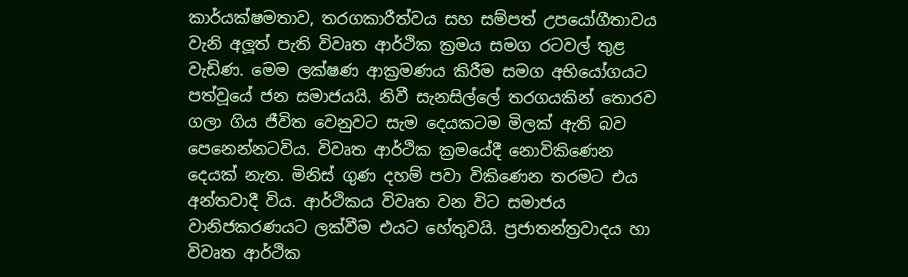කාර්යක්ෂමතාව, තරගකාරීත්වය සහ සම්පත් උපයෝගීතාවය වැනි අලූත් පැති විවෘත ආර්ථික ක්‍රමය සමග රටවල් තුළ වැඩිණ. මෙම ලක්ෂණ ආක්‍රමණය කිරීම සමග අභියෝගයට පත්වූයේ ජන සමාජයයි. නිවී සැනසිල්ලේ තරගයකින් තොරව ගලා ගිය ජීවිත වෙනුවට සැම දෙයකටම මිලක් ඇති බව පෙනෙන්නටවිය. විවෘත ආර්ථික ක්‍රමයේදී නොවිකිණෙන දෙයක් නැත. මිනිස් ගුණ දහම් පවා විකිණෙන තරමට එය අන්තවාදී විය. ආර්ථිකය විවෘත වන විට සමාජය වානිජකරණයට ලක්වීම එයට හේතුවයි. ප්‍රජාතන්ත්‍රවාදය හා විවෘත ආර්ථික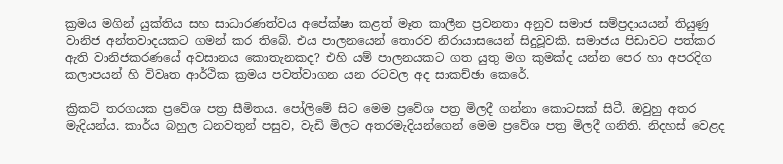ක්‍රමය මගින් යුක්තිය සහ සාධාරණත්වය අපේක්ෂා කළත් මෑත කාලීන ප්‍රවනතා අනුව සමාජ සම්ප්‍රදායයන් තියුණු වානිජ අන්තවාදයකට ගමන් කර තිබේ. එය පාලනයෙන් තොරව නිරායාසයෙන් සිදුවූවකි. සමාජය පිඩාවට පත්කර ඇති වානිජකරණයේ අවසානය කොතැනකද? එහි යම් පාලනයකට ගත යුතු මග කුමක්ද යන්න පෙර හා අපරදිග කලාපයන් හි විවෘත ආර්ථික ක්‍රමය පවත්වාගන යන රටවල අද සාකච්ඡා කෙරේ.

ක්‍රිකට් තරගයක ප්‍රවේශ පත්‍ර සීමිතය. පෝලිමේ සිට මෙම ප්‍රවේශ පත්‍ර මිලදී ගන්නා කොටසක් සිටී. ඔවුහු අතර මැදියන්ය. කාර්ය බහුල ධනවතුන් පසුව, වැඩි මිලට අතරමැදියන්ගෙන් මෙම ප්‍රවේශ පත්‍ර මිලදී ගනිති. නිදහස් වෙළද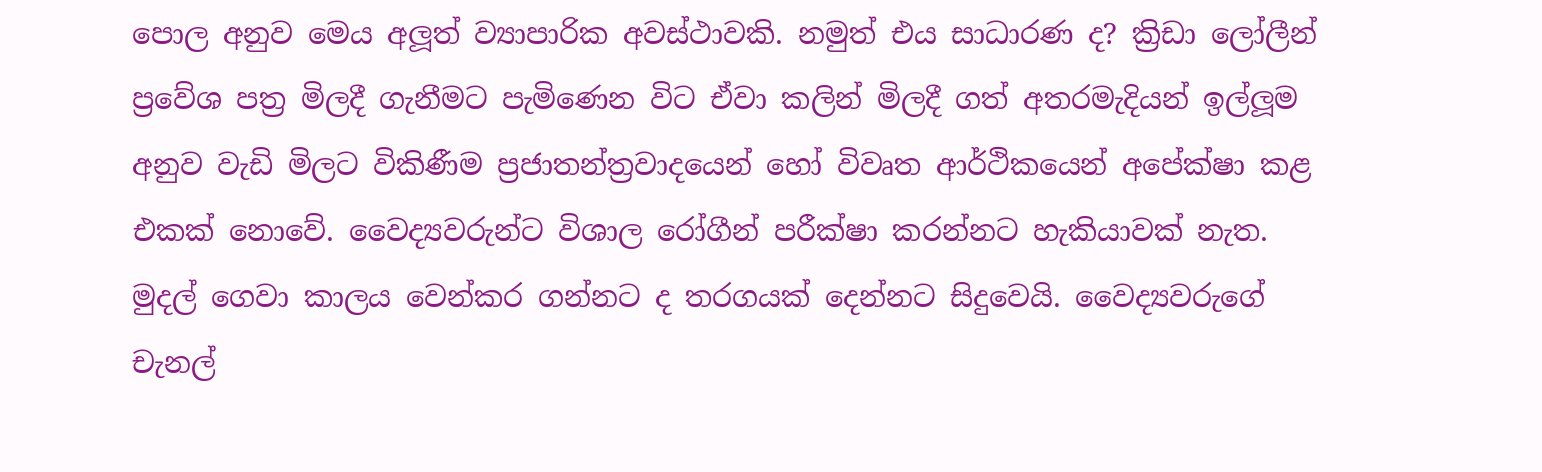පොල අනුව මෙය අලූත් ව්‍යාපාරික අවස්ථාවකි. නමුත් එය සාධාරණ ද? ක්‍රිඩා ලෝලීන් ප්‍රවේශ පත්‍ර මිලදී ගැනීමට පැමිණෙන විට ඒවා කලින් මිලදී ගත් අතරමැදියන් ඉල්ලූම අනුව වැඩි මිලට විකිණීම ප්‍රජාතන්ත්‍රවාදයෙන් හෝ විවෘත ආර්ථිකයෙන් අපේක්ෂා කළ එකක් නොවේ. වෛද්‍යවරුන්ට විශාල රෝගීන් පරීක්ෂා කරන්නට හැකියාවක් නැත. මුදල් ගෙවා කාලය වෙන්කර ගන්නට ද තරගයක් දෙන්නට සිදුවෙයි. වෛද්‍යවරුගේ චැනල්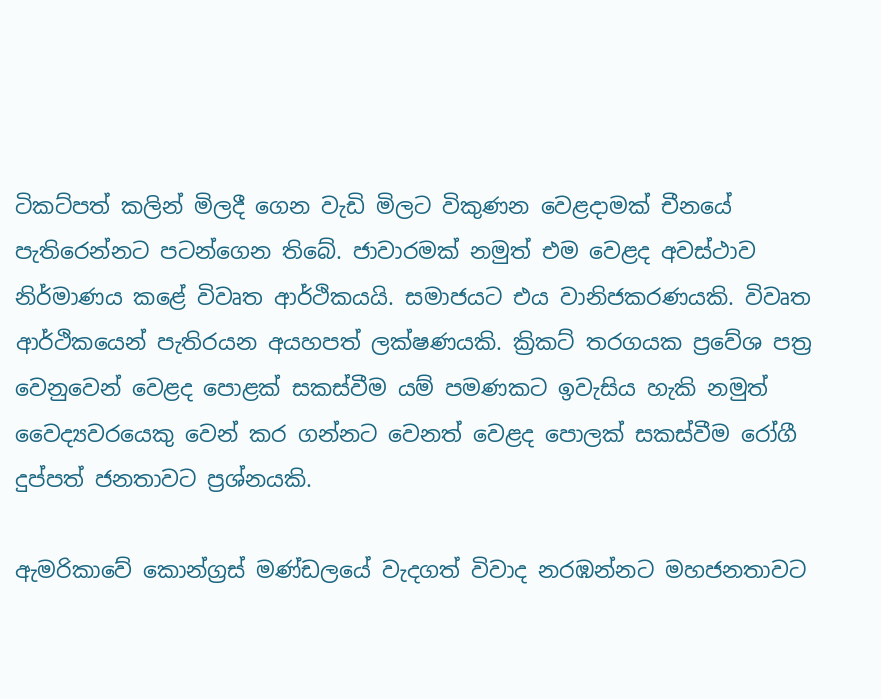ටිකට්පත් කලින් මිලදී ගෙන වැඩි මිලට විකුණන වෙළදාමක් චීනයේ පැතිරෙන්නට පටන්ගෙන තිබේ. ජාවාරමක් නමුත් එම වෙළද අවස්ථාව නිර්මාණය කළේ විවෘත ආර්ථිකයයි. සමාජයට එය වානිජකරණයකි. විවෘත ආර්ථිකයෙන් පැතිරයන අයහපත් ලක්ෂණයකි. ක්‍රිකට් තරගයක ප්‍රවේශ පත්‍ර වෙනුවෙන් වෙළද පොළක් සකස්වීම යම් පමණකට ඉවැසිය හැකි නමුත් වෛද්‍යවරයෙකු වෙන් කර ගන්නට වෙනත් වෙළද පොලක් සකස්වීම රෝගී දුප්පත් ජනතාවට ප්‍රශ්නයකි.

ඇමරිකාවේ කොන්ග්‍රස් මණ්ඩලයේ වැදගත් විවාද නරඹන්නට මහජනතාවට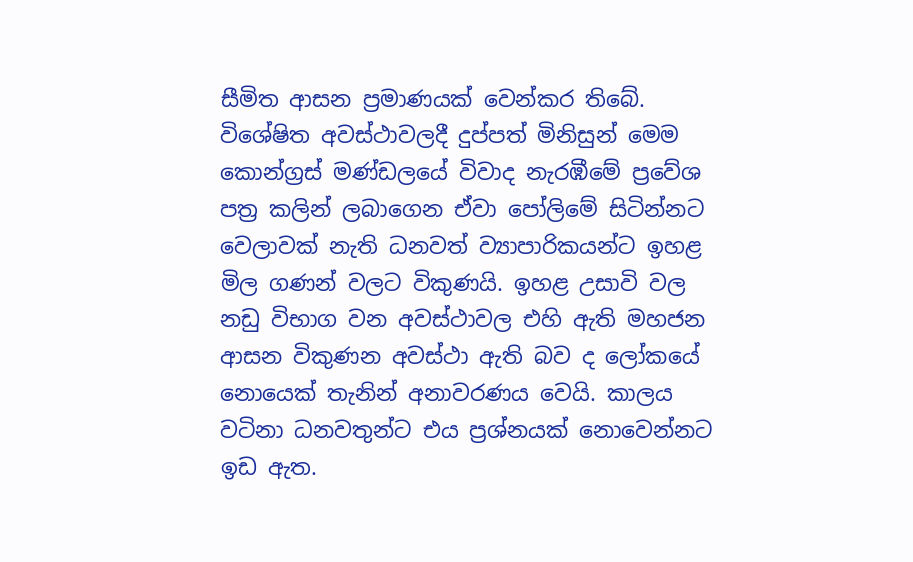සීමිත ආසන ප්‍රමාණයක් වෙන්කර තිබේ. විශේෂිත අවස්ථාවලදී දුප්පත් මිනිසුන් මෙම කොන්ග්‍රස් මණ්ඩලයේ විවාද නැරඹීමේ ප්‍රවේශ පත්‍ර කලින් ලබාගෙන ඒවා පෝලිමේ සිටින්නට වෙලාවක් නැති ධනවත් ව්‍යාපාරිකයන්ට ඉහළ මිල ගණන් වලට විකුණයි. ඉහළ උසාවි වල නඩු විභාග වන අවස්ථාවල එහි ඇති මහජන ආසන විකුණන අවස්ථා ඇති බව ද ලෝකයේ නොයෙක් තැනින් අනාවරණය වෙයි. කාලය වටිනා ධනවතුන්ට එය ප්‍රශ්නයක් නොවෙන්නට ඉඩ ඇත.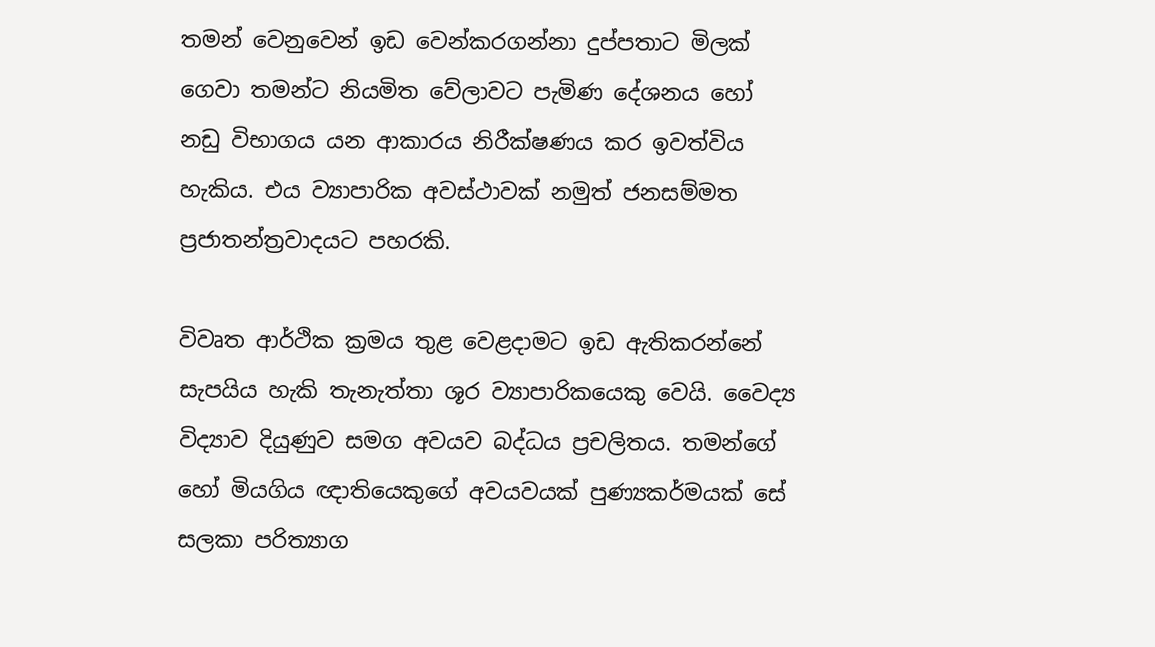තමන් වෙනුවෙන් ඉඩ වෙන්කරගන්නා දුප්පතාට මිලක් ගෙවා තමන්ට නියමිත වේලාවට පැමිණ දේශනය හෝ නඩු විභාගය යන ආකාරය නිරීක්ෂණය කර ඉවත්විය හැකිය. එය ව්‍යාපාරික අවස්ථාවක් නමුත් ජනසම්මත ප්‍රජාතන්ත්‍රවාදයට පහරකි.

විවෘත ආර්ථික ක්‍රමය තුළ වෙළදාමට ඉඩ ඇතිකරන්නේ සැපයිය හැකි තැනැත්තා ශූර ව්‍යාපාරිකයෙකු වෙයි. වෛද්‍ය විද්‍යාව දියුණුව සමග අවයව බද්ධය ප්‍රචලිතය. තමන්ගේ හෝ මියගිය ඥාතියෙකුගේ අවයවයක් පුණ්‍යකර්මයක් සේ සලකා පරිත්‍යාග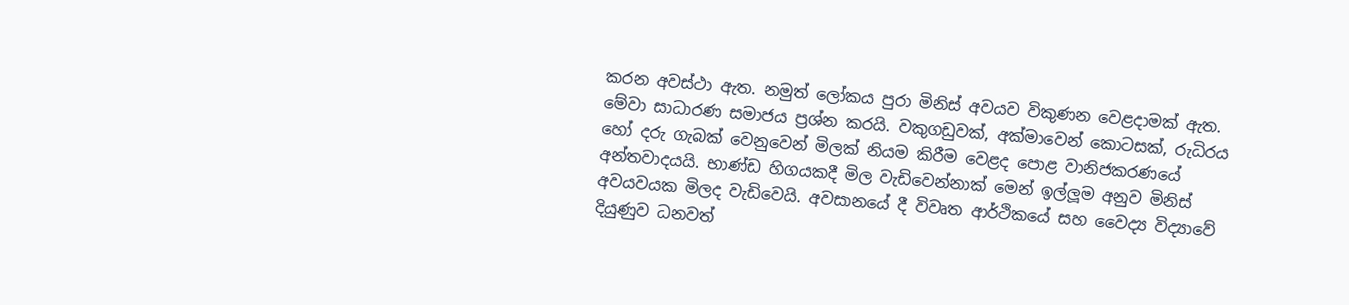කරන අවස්ථා ඇත. නමුත් ලෝකය පුරා මිනිස් අවයව විකුණන වෙළදාමක් ඇත. මේවා සාධාරණ සමාජය ප්‍රශ්න කරයි. වකුගඩුවක්, අක්මාවෙන් කොටසක්, රුධිරය හෝ දරු ගැබක් වෙනුවෙන් මිලක් නියම කිරීම වෙළද පොළ වානිජකරණයේ අන්තවාදයයි. භාණ්ඩ හිගයකදී මිල වැඩිවෙන්නාක් මෙන් ඉල්ලූම අනුව මිනිස් අවයවයක මිලද වැඩිවෙයි. අවසානයේ දී විවෘත ආර්ථිකයේ සහ වෛද්‍ය විද්‍යාවේ දියුණුව ධනවත්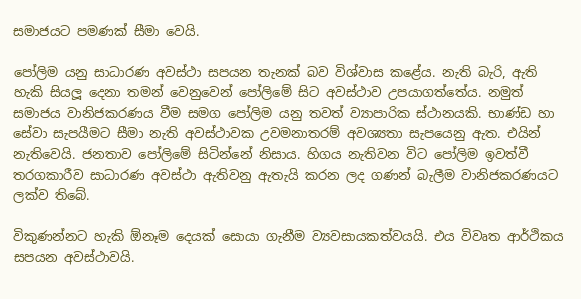සමාජයට පමණක් සීමා වෙයි.

පෝලිම යනු සාධාරණ අවස්ථා සපයන තැනක් බව විශ්වාස කළේය. නැති බැරි, ඇති හැකි සියලූ දෙනා තමන් වෙනුවෙන් පෝලිමේ සිට අවස්ථාව උපයාගත්තේය. නමුත් සමාජය වානිජකරණය වීම සමග පෝලිම යනු තවත් ව්‍යාපාරික ස්ථානයකි. භාණ්ඩ හා සේවා සැපයීමට සීමා නැති අවස්ථාවක උවමනාතරම් අවශ්‍යතා සැපයෙනු ඇත. එයින් නැතිවෙයි. ජනතාව පෝලිමේ සිටින්නේ නිසාය. හිගය නැතිවන විට පෝලිම ඉවත්වී තරගකාරීව සාධාරණ අවස්ථා ඇතිවනු ඇතැයි කරන ලද ගණන් බැලීම වානිජකරණයට ලක්ව තිබේ.

විකුණන්නට හැකි ඕනෑම දෙයක් සොයා ගැනීම ව්‍යවසායකත්වයයි. එය විවෘත ආර්ථිකය සපයන අවස්ථාවයි.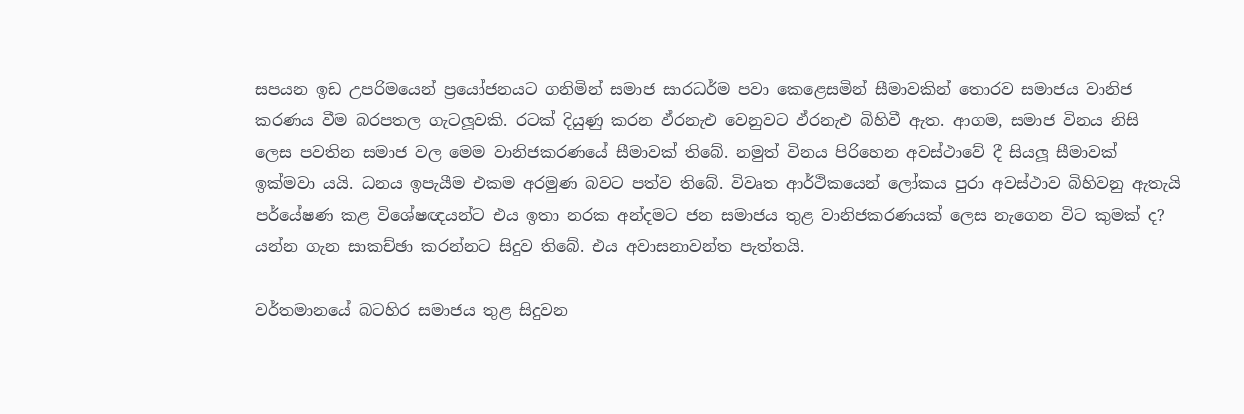සපයන ඉඩ උපරිමයෙන් ප්‍රයෝජනයට ගනිමින් සමාජ සාරධර්ම පවා කෙළෙසමින් සීමාවකින් තොරව සමාජය වානිජ කරණය වීම බරපතල ගැටලූවකි. රටක් දියුණු කරන ඵ්රනැඑ වෙනුවට ඵ්රනැඑ බිහිවී ඇත. ආගම, සමාජ විනය නිසි ලෙස පවතින සමාජ වල මෙම වානිජකරණයේ සීමාවක් තිබේ. නමුත් විනය පිරිහෙන අවස්ථාවේ දී සියලූ සීමාවක් ඉක්මවා යයි. ධනය ඉපැයීම එකම අරමුණ බවට පත්ව තිබේ. විවෘත ආර්ථිකයෙන් ලෝකය පුරා අවස්ථාව බිහිවනු ඇතැයි පර්යේෂණ කළ විශේෂඥයන්ට එය ඉතා නරක අන්දමට ජන සමාජය තුළ වානිජකරණයක් ලෙස නැගෙන විට කුමක් ද? යන්න ගැන සාකච්ඡා කරන්නට සිදුව තිබේ. එය අවාසනාවන්ත පැත්තයි.

වර්තමානයේ බටහිර සමාජය තුළ සිදුවන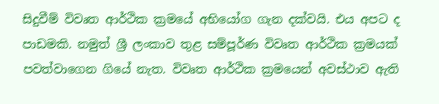සිදුවීම් විවෘත ආර්ථික ක්‍රමයේ අභියෝග ගැන දක්වයි. එය අපට ද පාඩමකි. නමුත් ශ්‍රී ලංකාව තුළ සම්පූර්ණ විවෘත ආර්ථික ක්‍රමයක් පවත්වාගෙන ගියේ නැත. විවෘත ආර්ථික ක්‍රමයෙන් අවස්ථාව ඇති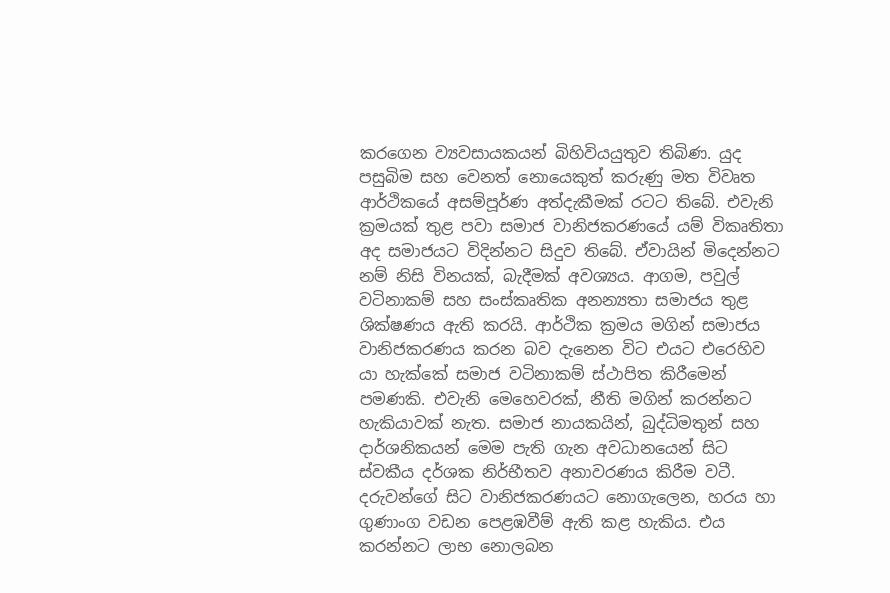කරගෙන ව්‍යවසායකයන් බිහිවියයුතුව තිබිණ. යුද පසුබිම සහ වෙනත් නොයෙකුත් කරුණු මත විවෘත ආර්ථිකයේ අසම්පූර්ණ අත්දැකීමක් රටට තිබේ. එවැනි ක්‍රමයක් තුළ පවා සමාජ වානිජකරණයේ යම් විකෘතිතා අද සමාජයට විදින්නට සිදුව තිබේ. ඒවායින් මිදෙන්නට නම් නිසි විනයක්, බැදීමක් අවශ්‍යය. ආගම, පවුල් වටිනාකම් සහ සංස්කෘතික අනන්‍යතා සමාජය තුළ ශික්ෂණය ඇති කරයි. ආර්ථික ක්‍රමය මගින් සමාජය වානිජකරණය කරන බව දැනෙන විට එයට එරෙහිව යා හැක්කේ සමාජ වටිනාකම් ස්ථාපිත කිරීමෙන් පමණකි. එවැනි මෙහෙවරක්, නීති මගින් කරන්නට හැකියාවක් නැත. සමාජ නායකයින්, බුද්ධිමතුන් සහ දාර්ශනිකයන් මෙම පැති ගැන අවධානයෙන් සිට ස්වකීය දර්ශක නිර්භීතව අනාවරණය කිරීම වටී. දරුවන්ගේ සිට වානිජකරණයට නොගැලෙන, හරය හා ගුණාංග වඩන පෙළඹවීම් ඇති කළ හැකිය. එය කරන්නට ලාභ නොලබන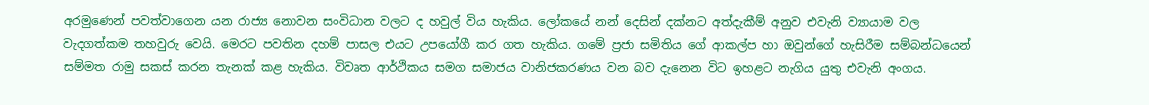අරමුණෙන් පවත්වාගෙන යන රාජ්‍ය නොවන සංවිධාන වලට ද හවුල් විය හැකිය. ලෝකයේ නන් දෙසින් දක්නට අත්දැකීම් අනුව එවැනි ව්‍යායාම වල වැදගත්කම තහවුරු වෙයි. මෙරට පවතින දහම් පාසල එයට උපයෝගී කර ගත හැකිය. ගමේ ප්‍රජා සමිතිය ගේ ආකල්ප හා ඔවුන්ගේ හැසිරීම සම්බන්ධයෙන් සම්මත රාමු සකස් කරන තැනක් කළ හැකිය. විවෘත ආර්ථිකය සමග සමාජය වානිජකරණය වන බව දැනෙන විට ඉහළට නැගිය යුතු එවැනි අංගය.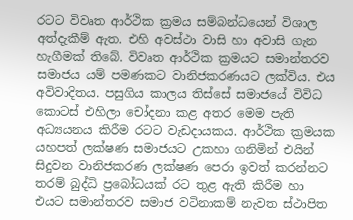රටට විවෘත ආර්ථික ක්‍රමය සම්බන්ධයෙන් විශාල අත්දැකීම් ඇත. එහි අවස්ථා වාසි හා අවාසි ගැන හැගීමක් තිබේ. විවෘත ආර්ථික ක්‍රමයට සමාන්තරව සමාජය යම් පමණකට වානිජකරණයට ලක්විය. එය අවිවාදිතය. පසුගිය කාලය තිස්සේ සමාජයේ විවිධ කොටස් එහිලා චෝදනා කළ අතර මෙම පැති අධ්‍යයනය කිරීම රටට වැඩදායකය. ආර්ථික ක්‍රමයක යහපත් ලක්ෂණ සමාජයට උකහා ගනිමින් එයින් සිදුවන වානිජකරණ ලක්ෂණ පෙරා ඉවත් කරන්නට තරම් බුද්ධි ප්‍රබෝධයක් රට තුළ ඇති කිරීම හා එයට සමාන්තරව සමාජ වටිනාකම් නැවත ස්ථාපිත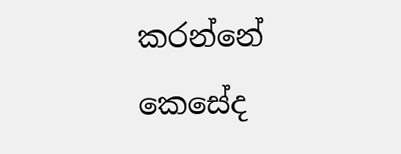කරන්නේ කෙසේද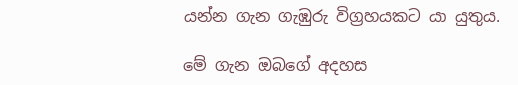යන්න ගැන ගැඹුරු විග්‍රහයකට යා යුතුය.

මේ ගැන ඔබගේ අදහස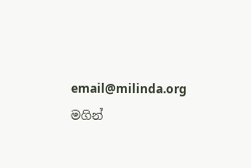email@milinda.org මගින්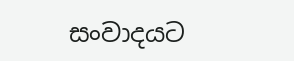සංවාදයට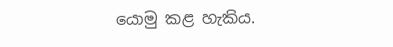යොමු කළ හැකිය.